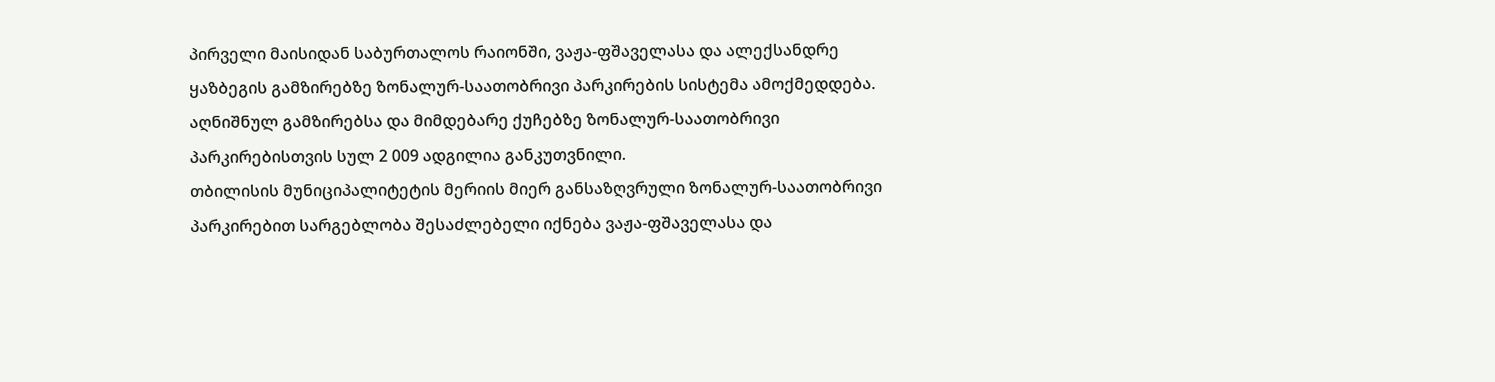პირველი მაისიდან საბურთალოს რაიონში, ვაჟა-ფშაველასა და ალექსანდრე ყაზბეგის გამზირებზე ზონალურ-საათობრივი პარკირების სისტემა ამოქმედდება. აღნიშნულ გამზირებსა და მიმდებარე ქუჩებზე ზონალურ-საათობრივი პარკირებისთვის სულ 2 009 ადგილია განკუთვნილი.
თბილისის მუნიციპალიტეტის მერიის მიერ განსაზღვრული ზონალურ-საათობრივი პარკირებით სარგებლობა შესაძლებელი იქნება ვაჟა-ფშაველასა და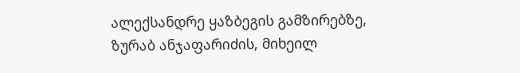ალექსანდრე ყაზბეგის გამზირებზე, ზურაბ ანჯაფარიძის, მიხეილ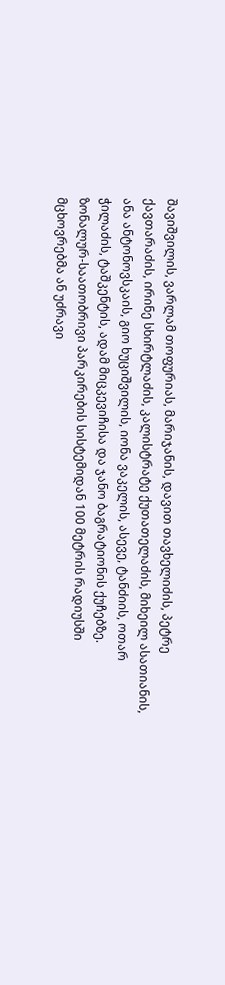შავიშვილის, ვარლამ თოფურიას, მარიჯანის, დავით თავხელიძის, პეტრე ქავთარაძის, ირინე სხირტლაძის, კალისტრატე ქუთათელაძის, მიხეილ ასათიანის, ანა ანტონოვსკაის, გიო ხუციშვილის, იონა ვაკელის, ასევე, ტანძიის, ოთარ ჭილაძის, ტაშკენტის, ადამ მიცკევიჩისა და ჯანო ბაგრატიონის ქუჩებზე.
ზონალურ-საათობრივი პარკირების სისტემიდან 100 მეტრის რადიუსში მცხოვრებმა ან უძრავი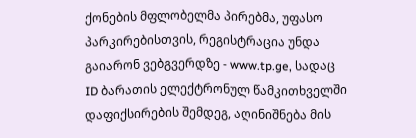ქონების მფლობელმა პირებმა, უფასო პარკირებისთვის, რეგისტრაცია უნდა გაიარონ ვებგვერდზე - www.tp.ge, სადაც ID ბარათის ელექტრონულ წამკითხველში დაფიქსირების შემდეგ, აღინიშნება მის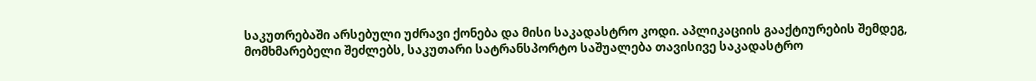საკუთრებაში არსებული უძრავი ქონება და მისი საკადასტრო კოდი. აპლიკაციის გააქტიურების შემდეგ, მომხმარებელი შეძლებს, საკუთარი სატრანსპორტო საშუალება თავისივე საკადასტრო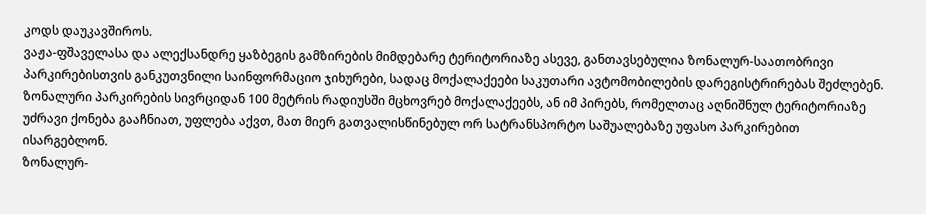კოდს დაუკავშიროს.
ვაჟა-ფშაველასა და ალექსანდრე ყაზბეგის გამზირების მიმდებარე ტერიტორიაზე ასევე, განთავსებულია ზონალურ-საათობრივი პარკირებისთვის განკუთვნილი საინფორმაციო ჯიხურები, სადაც მოქალაქეები საკუთარი ავტომობილების დარეგისტრირებას შეძლებენ. ზონალური პარკირების სივრციდან 100 მეტრის რადიუსში მცხოვრებ მოქალაქეებს, ან იმ პირებს, რომელთაც აღნიშნულ ტერიტორიაზე უძრავი ქონება გააჩნიათ, უფლება აქვთ, მათ მიერ გათვალისწინებულ ორ სატრანსპორტო საშუალებაზე უფასო პარკირებით ისარგებლონ.
ზონალურ-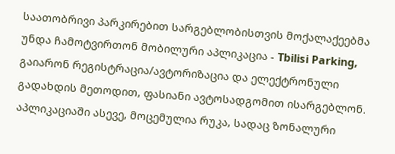საათობრივი პარკირებით სარგებლობისთვის მოქალაქეებმა უნდა ჩამოტვირთონ მობილური აპლიკაცია - Tbilisi Parking, გაიარონ რეგისტრაცია/ავტორიზაცია და ელექტრონული გადახდის მეთოდით, ფასიანი ავტოსადგომით ისარგებლონ. აპლიკაციაში ასევე, მოცემულია რუკა, სადაც ზონალური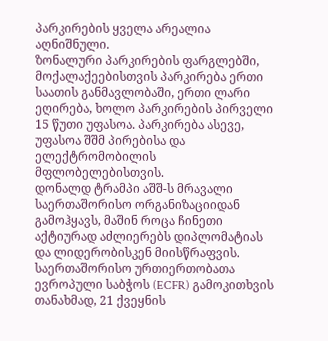პარკირების ყველა არეალია აღნიშნული.
ზონალური პარკირების ფარგლებში, მოქალაქეებისთვის პარკირება ერთი საათის განმავლობაში, ერთი ლარი ეღირება, ხოლო პარკირების პირველი 15 წუთი უფასოა. პარკირება ასევე, უფასოა შშმ პირებისა და ელექტრომობილის მფლობელებისთვის.
დონალდ ტრამპი აშშ-ს მრავალი საერთაშორისო ორგანიზაციიდან გამოჰყავს, მაშინ როცა ჩინეთი აქტიურად აძლიერებს დიპლომატიას და ლიდერობისკენ მიისწრაფვის. საერთაშორისო ურთიერთობათა ევროპული საბჭოს (ECFR) გამოკითხვის თანახმად, 21 ქვეყნის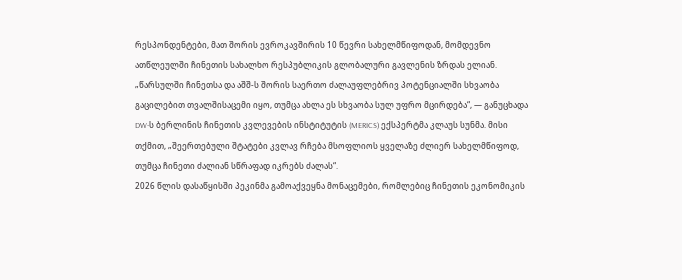რესპონდენტები, მათ შორის ევროკავშირის 10 წევრი სახელმწიფოდან, მომდევნო ათწლეულში ჩინეთის სახალხო რესპუბლიკის გლობალური გავლენის ზრდას ელიან.
„წარსულში ჩინეთსა და აშშ-ს შორის საერთო ძალაუფლებრივ პოტენციალში სხვაობა გაცილებით თვალშისაცემი იყო, თუმცა ახლა ეს სხვაობა სულ უფრო მცირდება“, — განუცხადა DW-ს ბერლინის ჩინეთის კვლევების ინსტიტუტის (MERICS) ექსპერტმა კლაუს სუნმა. მისი თქმით, „შეერთებული შტატები კვლავ რჩება მსოფლიოს ყველაზე ძლიერ სახელმწიფოდ, თუმცა ჩინეთი ძალიან სწრაფად იკრებს ძალას“.
2026 წლის დასაწყისში პეკინმა გამოაქვეყნა მონაცემები, რომლებიც ჩინეთის ეკონომიკის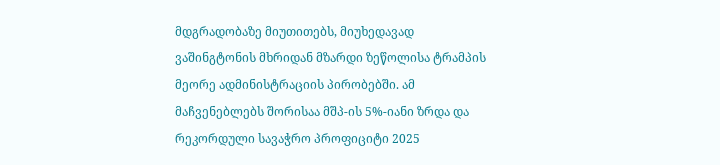მდგრადობაზე მიუთითებს, მიუხედავად ვაშინგტონის მხრიდან მზარდი ზეწოლისა ტრამპის მეორე ადმინისტრაციის პირობებში. ამ მაჩვენებლებს შორისაა მშპ-ის 5%-იანი ზრდა და რეკორდული სავაჭრო პროფიციტი 2025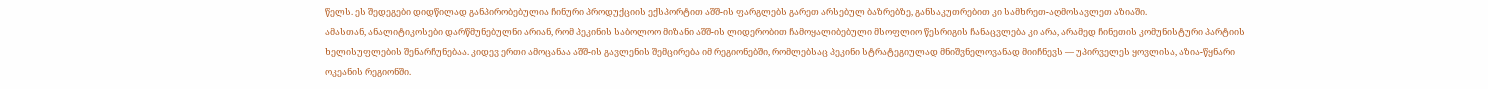წელს. ეს შედეგები დიდწილად განპირობებულია ჩინური პროდუქციის ექსპორტით აშშ-ის ფარგლებს გარეთ არსებულ ბაზრებზე, განსაკუთრებით კი სამხრეთ-აღმოსავლეთ აზიაში.
ამასთან, ანალიტიკოსები დარწმუნებულნი არიან, რომ პეკინის საბოლოო მიზანი აშშ-ის ლიდერობით ჩამოყალიბებული მსოფლიო წესრიგის ჩანაცვლება კი არა, არამედ ჩინეთის კომუნისტური პარტიის ხელისუფლების შენარჩუნებაა. კიდევ ერთი ამოცანაა აშშ-ის გავლენის შემცირება იმ რეგიონებში, რომლებსაც პეკინი სტრატეგიულად მნიშვნელოვანად მიიჩნევს — უპირველეს ყოვლისა, აზია-წყნარი ოკეანის რეგიონში.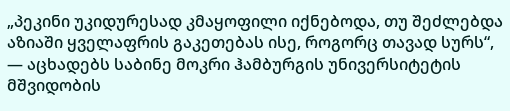„პეკინი უკიდურესად კმაყოფილი იქნებოდა, თუ შეძლებდა აზიაში ყველაფრის გაკეთებას ისე, როგორც თავად სურს“, — აცხადებს საბინე მოკრი ჰამბურგის უნივერსიტეტის მშვიდობის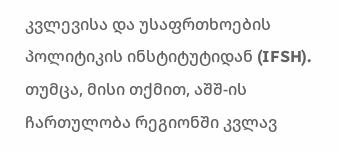კვლევისა და უსაფრთხოების პოლიტიკის ინსტიტუტიდან (IFSH). თუმცა, მისი თქმით, აშშ-ის ჩართულობა რეგიონში კვლავ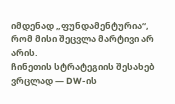იმდენად „ფუნდამენტურია“, რომ მისი შეცვლა მარტივი არ არის.
ჩინეთის სტრატეგიის შესახებ ვრცლად — DW-ის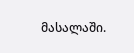მასალაში.